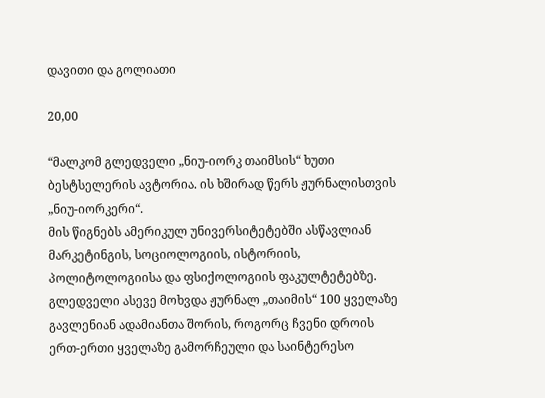დავითი და გოლიათი

20,00

“მალკომ გლედველი „ნიუ-იორკ თაიმსის“ ხუთი ბესტსელერის ავტორია. ის ხშირად წერს ჟურნალისთვის „ნიუ-იორკერი“.
მის წიგნებს ამერიკულ უნივერსიტეტებში ასწავლიან მარკეტინგის, სოციოლოგიის, ისტორიის, პოლიტოლოგიისა და ფსიქოლოგიის ფაკულტეტებზე. გლედველი ასევე მოხვდა ჟურნალ „თაიმის“ 100 ყველაზე გავლენიან ადამიანთა შორის, როგორც ჩვენი დროის ერთ-ერთი ყველაზე გამორჩეული და საინტერესო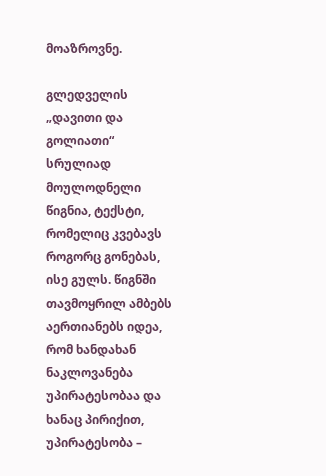მოაზროვნე.

გლედველის „დავითი და გოლიათი“ სრულიად მოულოდნელი წიგნია, ტექსტი, რომელიც კვებავს როგორც გონებას, ისე გულს. წიგნში თავმოყრილ ამბებს აერთიანებს იდეა, რომ ხანდახან ნაკლოვანება უპირატესობაა და ხანაც პირიქით, უპირატესობა –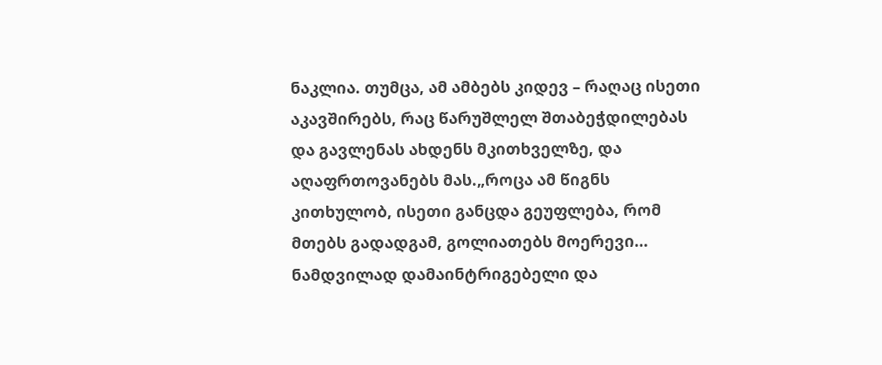ნაკლია. თუმცა, ამ ამბებს კიდევ – რაღაც ისეთი აკავშირებს, რაც წარუშლელ შთაბეჭდილებას და გავლენას ახდენს მკითხველზე, და აღაფრთოვანებს მას.„როცა ამ წიგნს კითხულობ, ისეთი განცდა გეუფლება, რომ მთებს გადადგამ, გოლიათებს მოერევი… ნამდვილად დამაინტრიგებელი და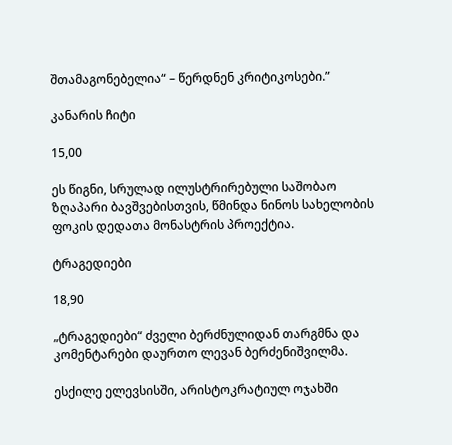შთამაგონებელია“ – წერდნენ კრიტიკოსები.”

კანარის ჩიტი

15,00

ეს წიგნი, სრულად ილუსტრირებული საშობაო ზღაპარი ბავშვებისთვის, წმინდა ნინოს სახელობის ფოკის დედათა მონასტრის პროექტია.

ტრაგედიები

18,90

„ტრაგედიები“ ძველი ბერძნულიდან თარგმნა და კომენტარები დაურთო ლევან ბერძენიშვილმა.

ესქილე ელევსისში, არისტოკრატიულ ოჯახში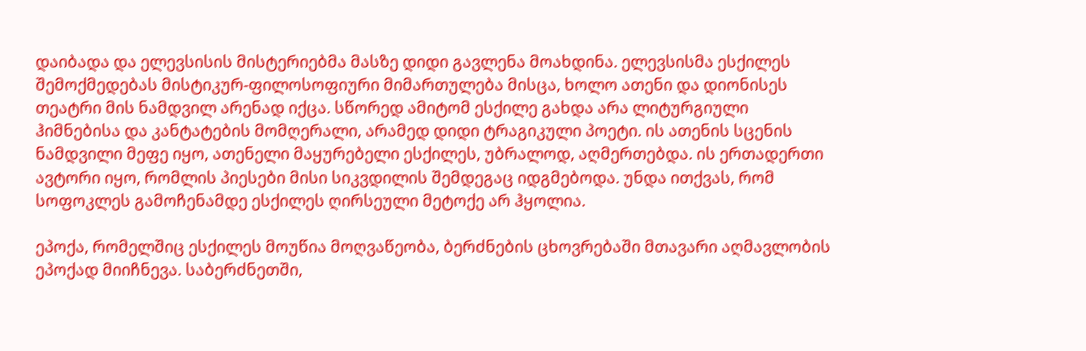დაიბადა და ელევსისის მისტერიებმა მასზე დიდი გავლენა მოახდინა. ელევსისმა ესქილეს შემოქმედებას მისტიკურ-ფილოსოფიური მიმართულება მისცა, ხოლო ათენი და დიონისეს თეატრი მის ნამდვილ არენად იქცა. სწორედ ამიტომ ესქილე გახდა არა ლიტურგიული ჰიმნებისა და კანტატების მომღერალი, არამედ დიდი ტრაგიკული პოეტი. ის ათენის სცენის ნამდვილი მეფე იყო, ათენელი მაყურებელი ესქილეს, უბრალოდ, აღმერთებდა. ის ერთადერთი ავტორი იყო, რომლის პიესები მისი სიკვდილის შემდეგაც იდგმებოდა. უნდა ითქვას, რომ სოფოკლეს გამოჩენამდე ესქილეს ღირსეული მეტოქე არ ჰყოლია.

ეპოქა, რომელშიც ესქილეს მოუწია მოღვაწეობა, ბერძნების ცხოვრებაში მთავარი აღმავლობის ეპოქად მიიჩნევა. საბერძნეთში,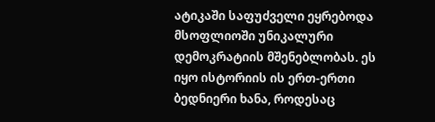ატიკაში საფუძველი ეყრებოდა მსოფლიოში უნიკალური დემოკრატიის მშენებლობას. ეს იყო ისტორიის ის ერთ-ერთი ბედნიერი ხანა, როდესაც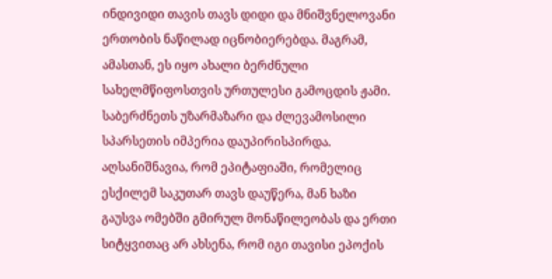ინდივიდი თავის თავს დიდი და მნიშვნელოვანი ერთობის ნაწილად იცნობიერებდა. მაგრამ, ამასთან, ეს იყო ახალი ბერძნული სახელმწიფოსთვის ურთულესი გამოცდის ჟამი. საბერძნეთს უზარმაზარი და ძლევამოსილი სპარსეთის იმპერია დაუპირისპირდა. აღსანიშნავია, რომ ეპიტაფიაში, რომელიც ესქილემ საკუთარ თავს დაუწერა, მან ხაზი გაუსვა ომებში გმირულ მონაწილეობას და ერთი სიტყვითაც არ ახსენა, რომ იგი თავისი ეპოქის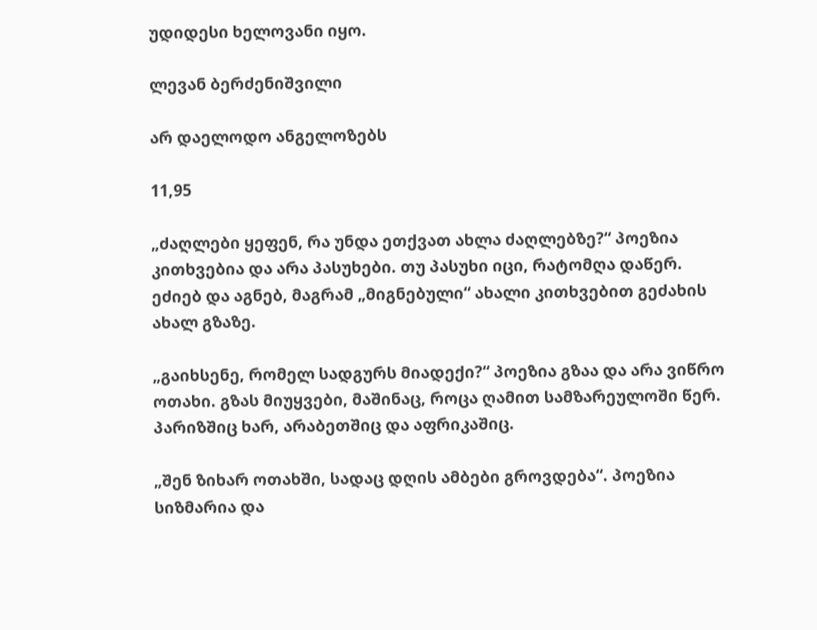უდიდესი ხელოვანი იყო.

ლევან ბერძენიშვილი

არ დაელოდო ანგელოზებს

11,95

„ძაღლები ყეფენ, რა უნდა ეთქვათ ახლა ძაღლებზე?“ პოეზია კითხვებია და არა პასუხები. თუ პასუხი იცი, რატომღა დაწერ. ეძიებ და აგნებ, მაგრამ „მიგნებული“ ახალი კითხვებით გეძახის ახალ გზაზე.

„გაიხსენე, რომელ სადგურს მიადექი?“ პოეზია გზაა და არა ვიწრო ოთახი. გზას მიუყვები, მაშინაც, როცა ღამით სამზარეულოში წერ. პარიზშიც ხარ, არაბეთშიც და აფრიკაშიც.

„შენ ზიხარ ოთახში, სადაც დღის ამბები გროვდება“. პოეზია სიზმარია და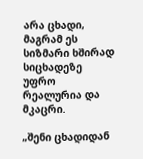არა ცხადი, მაგრამ ეს სიზმარი ხშირად სიცხადეზე უფრო რეალურია და მკაცრი.

„შენი ცხადიდან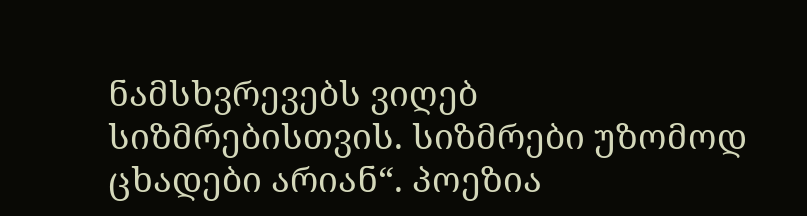ნამსხვრევებს ვიღებ სიზმრებისთვის. სიზმრები უზომოდ ცხადები არიან“. პოეზია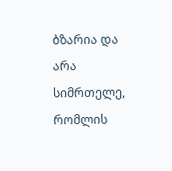ბზარია და არა სიმრთელე, რომლის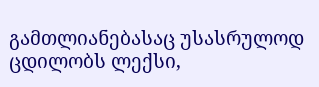გამთლიანებასაც უსასრულოდ ცდილობს ლექსი,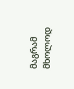მაგრამ მხოლოდ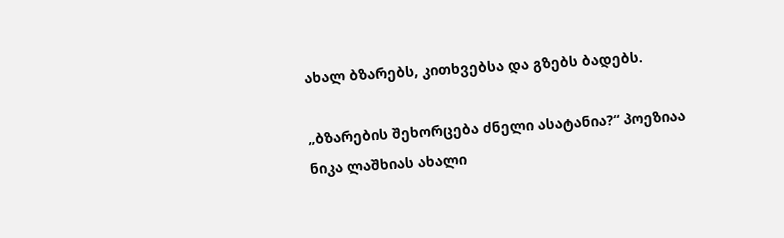ახალ ბზარებს, კითხვებსა და გზებს ბადებს.

„ბზარების შეხორცება ძნელი ასატანია?“ პოეზიაა ნიკა ლაშხიას ახალი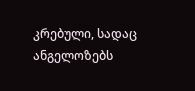კრებული, სადაც ანგელოზებს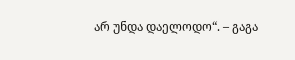არ უნდა დაელოდო“. – გაგა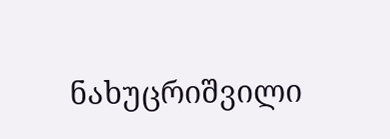ნახუცრიშვილი